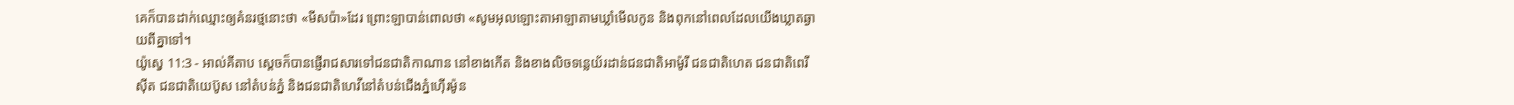គេក៏បានដាក់ឈ្មោះឲ្យគំនរថ្មនោះថា «មីសប៉ា»ដែរ ព្រោះឡាបាន់ពោលថា «សូមអុលឡោះតាអាឡាតាមឃ្លាំមើលកូន និងពុកនៅពេលដែលយើងឃ្លាតឆ្ងាយពីគ្នាទៅ។
យ៉ូស្វេ 11:3 - អាល់គីតាប ស្តេចក៏បានផ្ញើរាជសារទៅជនជាតិកាណាន នៅខាងកើត និងខាងលិចទន្លេយ័រដាន់ជនជាតិអាម៉ូរី ជនជាតិហេត ជនជាតិពេរីស៊ីត ជនជាតិយេប៊ូស នៅតំបន់ភ្នំ និងជនជាតិហេវីនៅតំបន់ជើងភ្នំហ៊ើរម៉ូន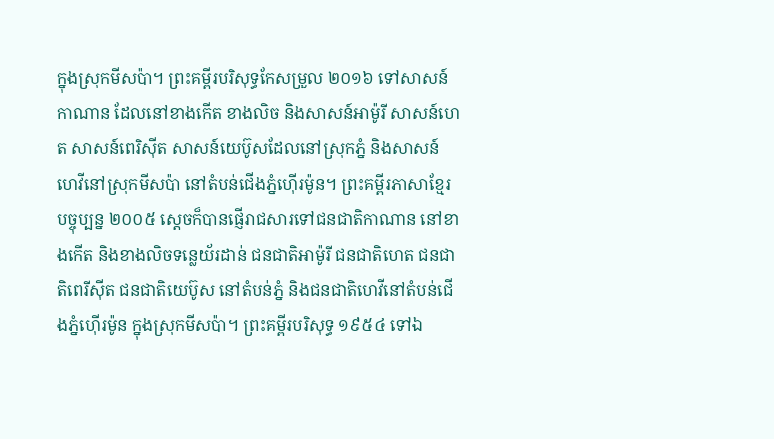ក្នុងស្រុកមីសប៉ា។ ព្រះគម្ពីរបរិសុទ្ធកែសម្រួល ២០១៦ ទៅសាសន៍កាណាន ដែលនៅខាងកើត ខាងលិច និងសាសន៍អាម៉ូរី សាសន៍ហេត សាសន៍ពេរិស៊ីត សាសន៍យេប៊ូសដែលនៅស្រុកភ្នំ និងសាសន៍ហេវីនៅស្រុកមីសប៉ា នៅតំបន់ជើងភ្នំហ៊ើរម៉ូន។ ព្រះគម្ពីរភាសាខ្មែរបច្ចុប្បន្ន ២០០៥ ស្ដេចក៏បានផ្ញើរាជសារទៅជនជាតិកាណាន នៅខាងកើត និងខាងលិចទន្លេយ័រដាន់ ជនជាតិអាម៉ូរី ជនជាតិហេត ជនជាតិពេរីស៊ីត ជនជាតិយេប៊ូស នៅតំបន់ភ្នំ និងជនជាតិហេវីនៅតំបន់ជើងភ្នំហ៊ើរម៉ូន ក្នុងស្រុកមីសប៉ា។ ព្រះគម្ពីរបរិសុទ្ធ ១៩៥៤ ទៅឯ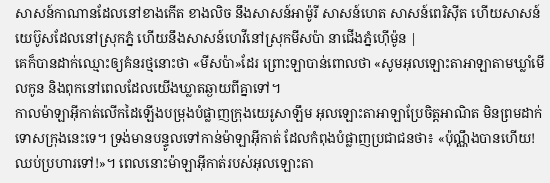សាសន៍កាណានដែលនៅខាងកើត ខាងលិច នឹងសាសន៍អាម៉ូរី សាសន៍ហេត សាសន៍ពេរិស៊ីត ហើយសាសន៍យេប៊ូសដែលនៅស្រុកភ្នំ ហើយនឹងសាសន៍ហេវីនៅស្រុកមីសប៉ា នាជើងភ្នំហ៊ើម៉ូន |
គេក៏បានដាក់ឈ្មោះឲ្យគំនរថ្មនោះថា «មីសប៉ា»ដែរ ព្រោះឡាបាន់ពោលថា «សូមអុលឡោះតាអាឡាតាមឃ្លាំមើលកូន និងពុកនៅពេលដែលយើងឃ្លាតឆ្ងាយពីគ្នាទៅ។
កាលម៉ាឡាអ៊ីកាត់លើកដៃឡើងបម្រុងបំផ្លាញក្រុងយេរូសាឡឹម អុលឡោះតាអាឡាប្រែចិត្តអាណិត មិនព្រមដាក់ទោសក្រុងនេះទេ។ ទ្រង់មានបន្ទូលទៅកាន់ម៉ាឡាអ៊ីកាត់ ដែលកំពុងបំផ្លាញប្រជាជនថា៖ «ប៉ុណ្ណឹងបានហើយ! ឈប់ប្រហារទៅ!»។ ពេលនោះម៉ាឡាអ៊ីកាត់របស់អុលឡោះតា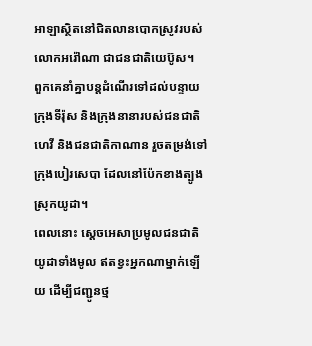អាឡាស្ថិតនៅជិតលានបោកស្រូវរបស់លោកអរ៉ៅណា ជាជនជាតិយេប៊ូស។
ពួកគេនាំគ្នាបន្តដំណើរទៅដល់បន្ទាយក្រុងទីរ៉ុស និងក្រុងនានារបស់ជនជាតិហេវី និងជនជាតិកាណាន រួចតម្រង់ទៅក្រុងបៀរសេបា ដែលនៅប៉ែកខាងត្បូងស្រុកយូដា។
ពេលនោះ ស្តេចអេសាប្រមូលជនជាតិយូដាទាំងមូល ឥតខ្វះអ្នកណាម្នាក់ឡើយ ដើម្បីជញ្ជូនថ្ម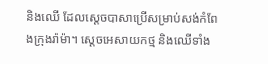និងឈើ ដែលស្តេចបាសាប្រើសម្រាប់សង់កំពែងក្រុងរ៉ាម៉ា។ ស្តេចអេសាយកថ្ម និងឈើទាំង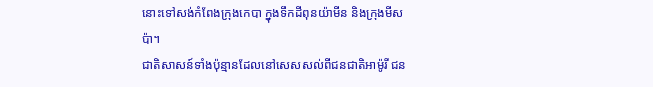នោះទៅសង់កំពែងក្រុងកេបា ក្នុងទឹកដីពុនយ៉ាមីន និងក្រុងមីសប៉ា។
ជាតិសាសន៍ទាំងប៉ុន្មានដែលនៅសេសសល់ពីជនជាតិអាម៉ូរី ជន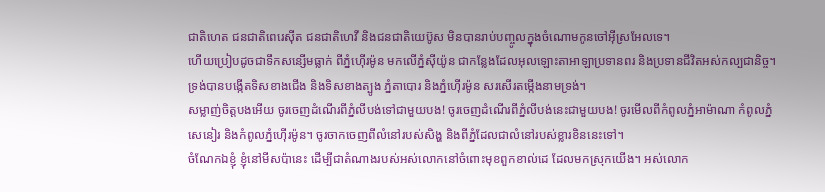ជាតិហេត ជនជាតិពេរេស៊ីត ជនជាតិហេវី និងជនជាតិយេប៊ូស មិនបានរាប់បញ្ចូលក្នុងចំណោមកូនចៅអ៊ីស្រអែលទេ។
ហើយប្រៀបដូចជាទឹកសន្សើមធ្លាក់ ពីភ្នំហ៊ើរម៉ូន មកលើភ្នំស៊ីយ៉ូន ជាកន្លែងដែលអុលឡោះតាអាឡាប្រទានពរ និងប្រទានជីវិតអស់កល្បជានិច្ច។
ទ្រង់បានបង្កើតទិសខាងជើង និងទិសខាងត្បូង ភ្នំតាបោរ និងភ្នំហ៊ើរម៉ូន សរសើរតម្កើងនាមទ្រង់។
សម្លាញ់ចិត្តបងអើយ ចូរចេញដំណើរពីភ្នំលីបង់ទៅជាមួយបង! ចូរចេញដំណើរពីភ្នំលីបង់នេះជាមួយបង! ចូរមើលពីកំពូលភ្នំអាម៉ាណា កំពូលភ្នំសេនៀរ និងកំពូលភ្នំហ៊ើរម៉ូន។ ចូរចាកចេញពីលំនៅរបស់សិង្ហ និងពីភ្នំដែលជាលំនៅរបស់ខ្លារខិននេះទៅ។
ចំណែកឯខ្ញុំ ខ្ញុំនៅមីសប៉ានេះ ដើម្បីជាតំណាងរបស់អស់លោកនៅចំពោះមុខពួកខាល់ដេ ដែលមកស្រុកយើង។ អស់លោក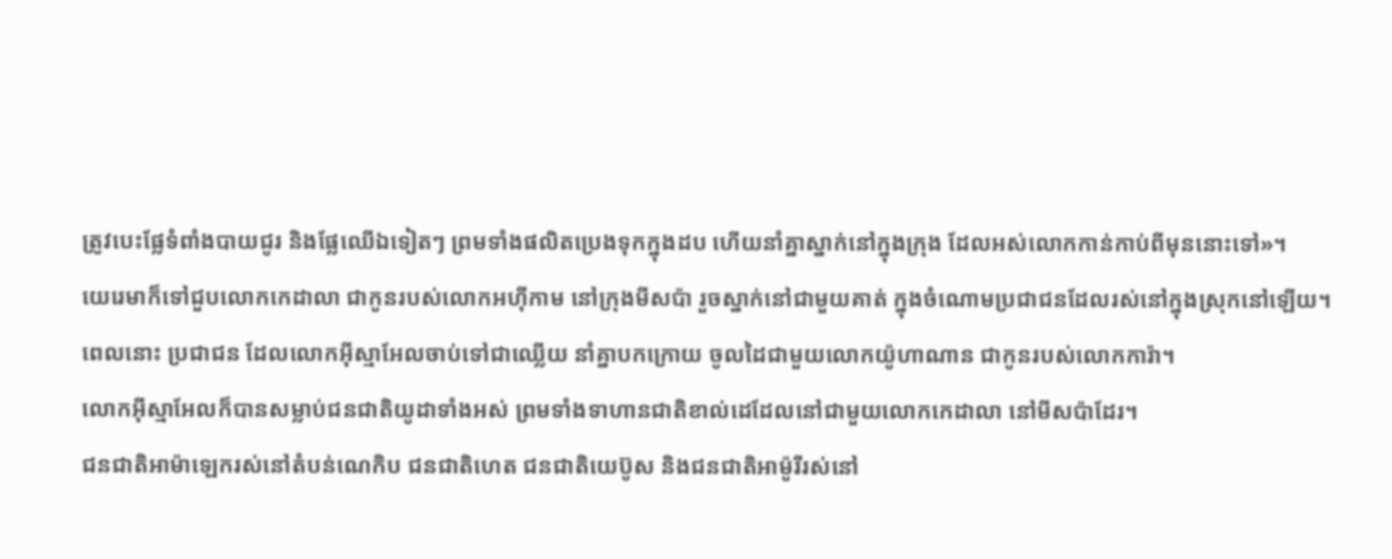ត្រូវបេះផ្លែទំពាំងបាយជូរ និងផ្លែឈើឯទៀតៗ ព្រមទាំងផលិតប្រេងទុកក្នុងដប ហើយនាំគ្នាស្នាក់នៅក្នុងក្រុង ដែលអស់លោកកាន់កាប់ពីមុននោះទៅ»។
យេរេមាក៏ទៅជួបលោកកេដាលា ជាកូនរបស់លោកអហ៊ីកាម នៅក្រុងមីសប៉ា រួចស្នាក់នៅជាមួយគាត់ ក្នុងចំណោមប្រជាជនដែលរស់នៅក្នុងស្រុកនៅឡើយ។
ពេលនោះ ប្រជាជន ដែលលោកអ៊ីស្មាអែលចាប់ទៅជាឈ្លើយ នាំគ្នាបកក្រោយ ចូលដៃជាមួយលោកយ៉ូហាណាន ជាកូនរបស់លោកការ៉ា។
លោកអ៊ីស្មាអែលក៏បានសម្លាប់ជនជាតិយូដាទាំងអស់ ព្រមទាំងទាហានជាតិខាល់ដេដែលនៅជាមួយលោកកេដាលា នៅមីសប៉ាដែរ។
ជនជាតិអាម៉ាឡេករស់នៅតំបន់ណេកិប ជនជាតិហេត ជនជាតិយេប៊ូស និងជនជាតិអាម៉ូរីរស់នៅ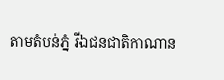តាមតំបន់ភ្នំ រីឯជនជាតិកាណាន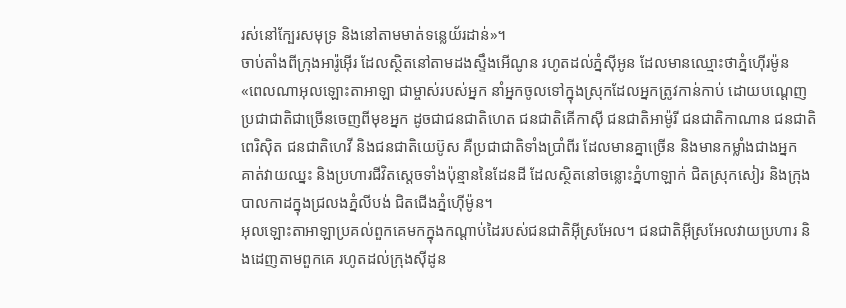រស់នៅក្បែរសមុទ្រ និងនៅតាមមាត់ទន្លេយ័រដាន់»។
ចាប់តាំងពីក្រុងអារ៉ូអ៊ើរ ដែលស្ថិតនៅតាមដងស្ទឹងអើណូន រហូតដល់ភ្នំស៊ីអូន ដែលមានឈ្មោះថាភ្នំហ៊ើរម៉ូន
«ពេលណាអុលឡោះតាអាឡា ជាម្ចាស់របស់អ្នក នាំអ្នកចូលទៅក្នុងស្រុកដែលអ្នកត្រូវកាន់កាប់ ដោយបណ្តេញប្រជាជាតិជាច្រើនចេញពីមុខអ្នក ដូចជាជនជាតិហេត ជនជាតិគើកាស៊ី ជនជាតិអាម៉ូរី ជនជាតិកាណាន ជនជាតិពេរិស៊ិត ជនជាតិហេវី និងជនជាតិយេប៊ូស គឺប្រជាជាតិទាំងប្រាំពីរ ដែលមានគ្នាច្រើន និងមានកម្លាំងជាងអ្នក
គាត់វាយឈ្នះ និងប្រហារជីវិតស្តេចទាំងប៉ុន្មាននៃដែនដី ដែលស្ថិតនៅចន្លោះភ្នំហាឡាក់ ជិតស្រុកសៀរ និងក្រុងបាលកាដក្នុងជ្រលងភ្នំលីបង់ ជិតជើងភ្នំហ៊ើម៉ូន។
អុលឡោះតាអាឡាប្រគល់ពួកគេមកក្នុងកណ្តាប់ដៃរបស់ជនជាតិអ៊ីស្រអែល។ ជនជាតិអ៊ីស្រអែលវាយប្រហារ និងដេញតាមពួកគេ រហូតដល់ក្រុងស៊ីដូន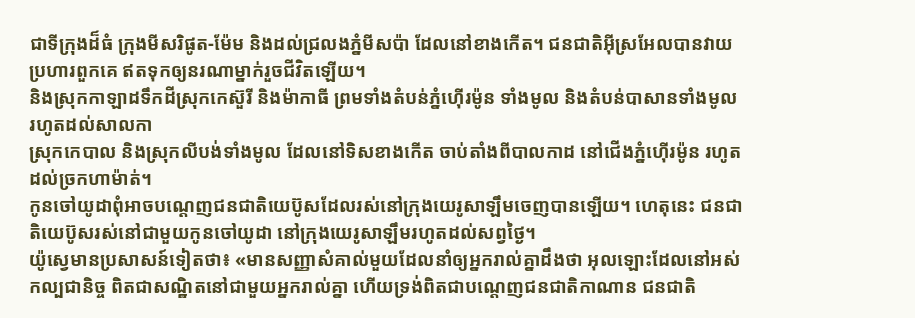ជាទីក្រុងដ៏ធំ ក្រុងមីសរិផូត-ម៉ែម និងដល់ជ្រលងភ្នំមីសប៉ា ដែលនៅខាងកើត។ ជនជាតិអ៊ីស្រអែលបានវាយប្រហារពួកគេ ឥតទុកឲ្យនរណាម្នាក់រួចជីវិតឡើយ។
និងស្រុកកាឡាដទឹកដីស្រុកកេស៊ួរី និងម៉ាកាធី ព្រមទាំងតំបន់ភ្នំហ៊ើរម៉ូន ទាំងមូល និងតំបន់បាសានទាំងមូល រហូតដល់សាលកា
ស្រុកកេបាល និងស្រុកលីបង់ទាំងមូល ដែលនៅទិសខាងកើត ចាប់តាំងពីបាលកាដ នៅជើងភ្នំហ៊ើរម៉ូន រហូតដល់ច្រកហាម៉ាត់។
កូនចៅយូដាពុំអាចបណ្តេញជនជាតិយេប៊ូសដែលរស់នៅក្រុងយេរូសាឡឹមចេញបានឡើយ។ ហេតុនេះ ជនជាតិយេប៊ូសរស់នៅជាមួយកូនចៅយូដា នៅក្រុងយេរូសាឡឹមរហូតដល់សព្វថ្ងៃ។
យ៉ូស្វេមានប្រសាសន៍ទៀតថា៖ «មានសញ្ញាសំគាល់មួយដែលនាំឲ្យអ្នករាល់គ្នាដឹងថា អុលឡោះដែលនៅអស់កល្បជានិច្ច ពិតជាសណ្ឋិតនៅជាមួយអ្នករាល់គ្នា ហើយទ្រង់ពិតជាបណ្តេញជនជាតិកាណាន ជនជាតិ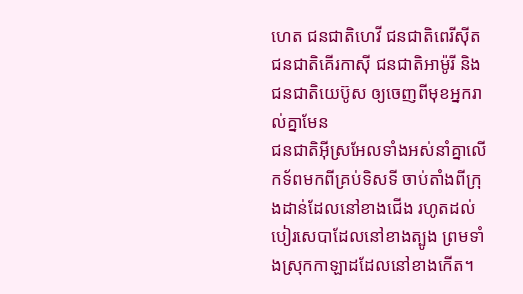ហេត ជនជាតិហេវី ជនជាតិពេរីស៊ីត ជនជាតិគើរកាស៊ី ជនជាតិអាម៉ូរី និងជនជាតិយេប៊ូស ឲ្យចេញពីមុខអ្នករាល់គ្នាមែន
ជនជាតិអ៊ីស្រអែលទាំងអស់នាំគ្នាលើកទ័ពមកពីគ្រប់ទិសទី ចាប់តាំងពីក្រុងដាន់ដែលនៅខាងជើង រហូតដល់បៀរសេបាដែលនៅខាងត្បូង ព្រមទាំងស្រុកកាឡាដដែលនៅខាងកើត។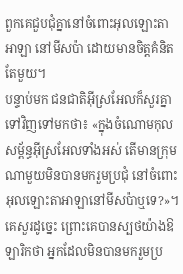ពួកគេជួបជុំគ្នានៅចំពោះអុលឡោះតាអាឡា នៅមីសប៉ា ដោយមានចិត្តគំនិតតែមួយ។
បន្ទាប់មក ជនជាតិអ៊ីស្រអែលក៏សួរគ្នាទៅវិញទៅមកថា៖ «ក្នុងចំណោមកុលសម្ព័ន្ធអ៊ីស្រអែលទាំងអស់ តើមានក្រុមណាមួយមិនបានមករួមប្រជុំ នៅចំពោះអុលឡោះតាអាឡានៅមីសប៉ាឬទេ?»។ គេសួរដូច្នេះ ព្រោះគេបានស្បថយ៉ាងឱឡារិកថា អ្នកដែលមិនបានមករួមប្រ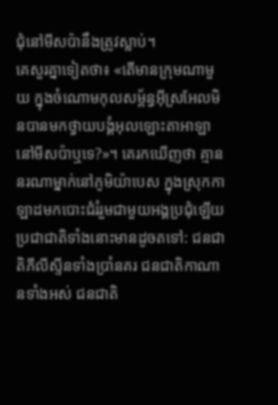ជុំនៅមីសប៉ានឹងត្រូវស្លាប់។
គេសួរគ្នាទៀតថា៖ «តើមានក្រុមណាមួយ ក្នុងចំណោមកុលសម្ព័ន្ធអ៊ីស្រអែលមិនបានមកថ្វាយបង្គំអុលឡោះតាអាឡានៅមីសប៉ាឬទេ?»។ គេរកឃើញថា គ្មាននរណាម្នាក់នៅភូមិយ៉ាបេស ក្នុងស្រុកកាឡាដមកបោះជំរំរួមជាមួយអង្គប្រជុំឡើយ
ប្រជាជាតិទាំងនោះមានដូចតទៅ: ជនជាតិភីលីស្ទីនទាំងប្រាំនគរ ជនជាតិកាណានទាំងអស់ ជនជាតិ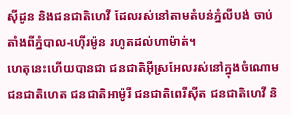ស៊ីដូន និងជនជាតិហេវី ដែលរស់នៅតាមតំបន់ភ្នំលីបង់ ចាប់តាំងពីភ្នំបាល-ហ៊ើរម៉ូន រហូតដល់ហាម៉ាត់។
ហេតុនេះហើយបានជា ជនជាតិអ៊ីស្រអែលរស់នៅក្នុងចំណោមជនជាតិហេត ជនជាតិអាម៉ូរី ជនជាតិពេរីស៊ីត ជនជាតិហេវី និ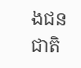ងជនជាតិ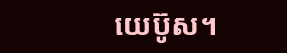យេប៊ូស។